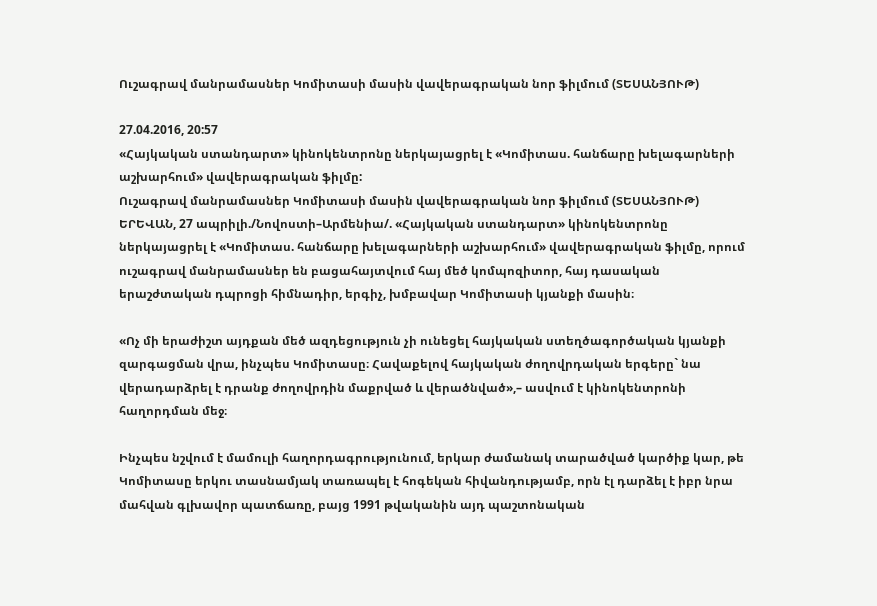Ուշագրավ մանրամասներ Կոմիտասի մասին վավերագրական նոր ֆիլմում (ՏԵՍԱՆՅՈՒԹ)

27.04.2016, 20:57
«Հայկական ստանդարտ» կինոկենտրոնը ներկայացրել է «Կոմիտաս. հանճարը խելագարների աշխարհում» վավերագրական ֆիլմը:
Ուշագրավ մանրամասներ Կոմիտասի մասին վավերագրական նոր ֆիլմում (ՏԵՍԱՆՅՈՒԹ)
ԵՐԵՎԱՆ, 27 ապրիլի./Նովոստի–Արմենիա/. «Հայկական ստանդարտ» կինոկենտրոնը ներկայացրել է «Կոմիտաս. հանճարը խելագարների աշխարհում» վավերագրական ֆիլմը, որում ուշագրավ մանրամասներ են բացահայտվում հայ մեծ կոմպոզիտոր, հայ դասական երաշժտական դպրոցի հիմնադիր, երգիչ, խմբավար Կոմիտասի կյանքի մասին։

«Ոչ մի երաժիշտ այդքան մեծ ազդեցություն չի ունեցել հայկական ստեղծագործական կյանքի զարգացման վրա, ինչպես Կոմիտասը։ Հավաքելով հայկական ժողովրդական երգերը` նա վերադարձրել է դրանք ժողովրդին մաքրված և վերածնված»,– ասվում է կինոկենտրոնի հաղորդման մեջ։

Ինչպես նշվում է մամուլի հաղորդագրությունում, երկար ժամանակ տարածված կարծիք կար, թե Կոմիտասը երկու տասնամյակ տառապել է հոգեկան հիվանդությամբ, որն էլ դարձել է իբր նրա մահվան գլխավոր պատճառը, բայց 1991 թվականին այդ պաշտոնական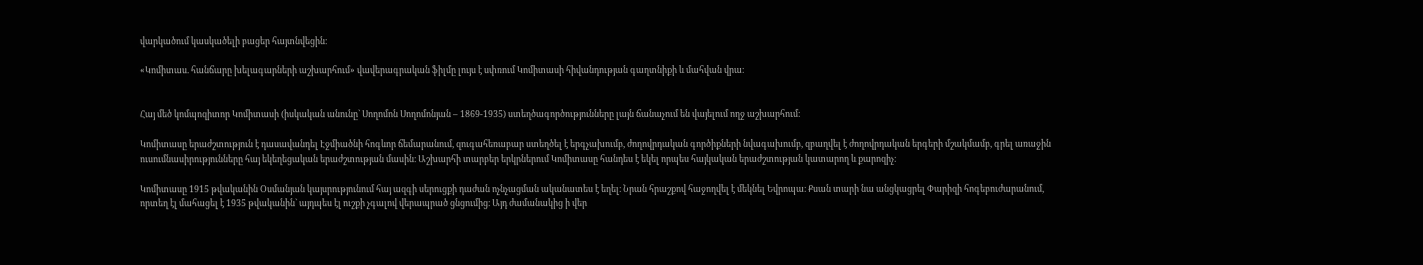վարկածում կասկածելի բացեր հայտնվեցին։

«Կոմիտաս. հանճարը խելագարների աշխարհում» վավերագրական ֆիլմը լույս է սփռում Կոմիտասի հիվանդության գաղտնիքի և մահվան վրա։


Հայ մեծ կոմպոզիտոր Կոմիտասի (իսկական անունը` Սողոմոն Սողոմոնյան – 1869-1935) ստեղծագործությունները լայն ճանաչում են վայելում ողջ աշխարհում։

Կոմիտասը երաժշտություն է դասավանդել Էջմիածնի հոգևոր ճեմարանում, զուգահեռաբար ստեղծել է երգչախումբ, ժողովրդական գործիքների նվագախումբ, զբաղվել է ժողովրդական երգերի մշակմամբ, գրել առաջին ուսումնասիրությունները հայ եկեղեցական երաժշտության մասին։ Աշխարհի տարբեր երկրներում Կոմիտասը հանդես է եկել որպես հայկական երաժշտության կատարող և քարոզիչ։

Կոմիտասը 1915 թվականին Օսմանյան կայսրությունում հայ ազգի սերուցքի դաժան ոչնչացման ականատես է եղել։ Նրան հրաշքով հաջողվել է մեկնել Եվրոպա։ Քսան տարի նա անցկացրել Փարիզի հոգեբուժարանում, որտեղ էլ մահացել է 1935 թվականին` այդպես էլ ուշքի չգալով վերապրած ցնցումից։ Այդ ժամանակից ի վեր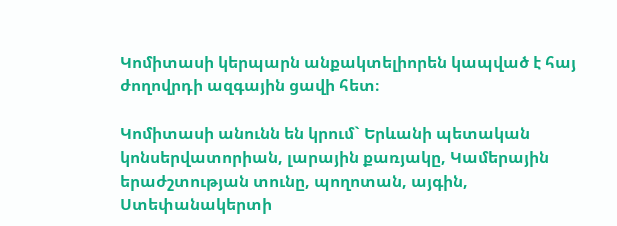Կոմիտասի կերպարն անքակտելիորեն կապված է հայ ժողովրդի ազգային ցավի հետ։

Կոմիտասի անունն են կրում` Երևանի պետական կոնսերվատորիան, լարային քառյակը, Կամերային երաժշտության տունը, պողոտան, այգին, Ստեփանակերտի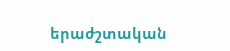երաժշտական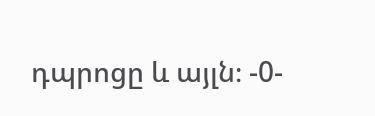դպրոցը և այլն։ -0-